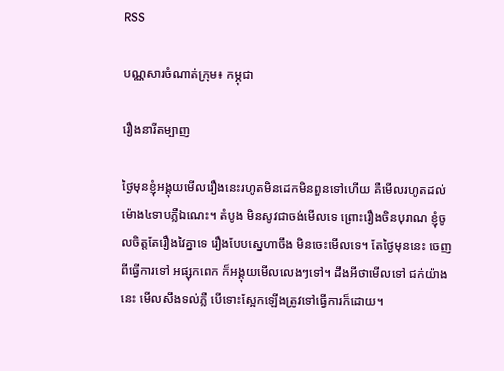RSS

បណ្ណសារចំណាត់ក្រុម៖ កម្ភុជា

រឿងនារីតម្បាញ

ថ្ងៃមុនខ្ញុំអង្គុយមើលរឿងនេះរហូតមិនដេកមិនពួនទៅហើយ គឺមើលរហូតដល់ម៉ោង៤ទាបភ្លឺឯណេះ។ តំបូង មិនសូវជាចង់មើលទេ ព្រោះរឿងចិនបុរាណ ខ្ញុំចូលចិត្តតែរឿងវៃគ្នាទេ រឿងបែបស្នេហាចឹង មិនចេះមើលទេ។ តែថ្ងៃមុននេះ ចេញពីធ្វើការទៅ អផ្សុកពេក ក៏អង្គុយមើលលេងៗទៅ។ ដឹងអីថាមើលទៅ ជក់យ៉ាងនេះ មើលសឹងទល់ភ្លឺ បើទោះស្អែកឡើងត្រូវទៅធ្វើការក៏ដោយ។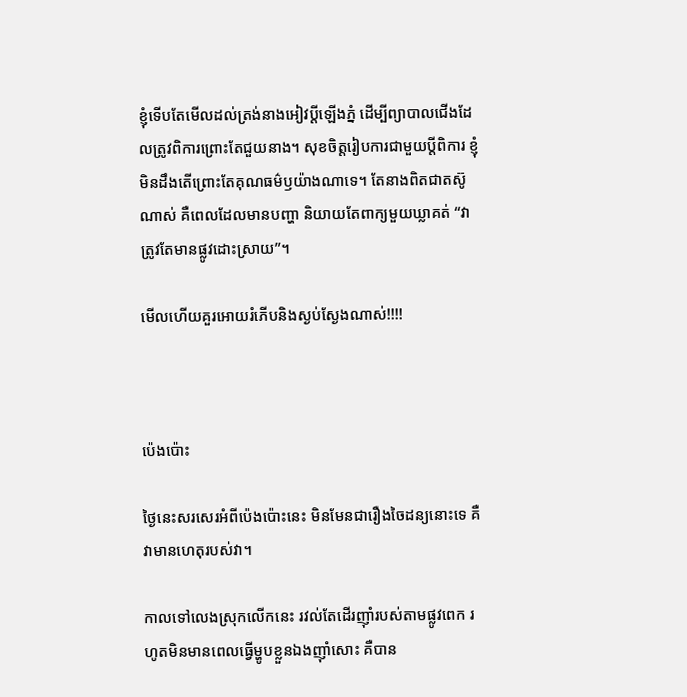ខ្ញុំទើបតែមើលដល់ត្រង់នាងអៀវប្តីឡើងភ្នំ ដើម្បីព្យាបាលជើងដែលត្រូវពិការព្រោះតែជួយនាង។ សុខចិត្តរៀបការជាមួយប្តីពិការ ខ្ញុំមិនដឹងតើព្រោះតែគុណធម៌ឫយ៉ាងណាទេ។ តែនាងពិតជាតស៊ូណាស់ គឺពេលដែលមានបញ្ហា និយាយតែពាក្យមួយឃ្លាគត់ “វាត្រូវតែមានផ្លូវដោះស្រាយ”។

មើលហើយគួរអោយរំភើបនិងស្ងប់ស្ងែងណាស់!!!!



ប៉េងប៉ោះ

ថ្ងៃនេះសរសេរអំពីប៉េងប៉ោះនេះ មិនមែនជារឿងចៃដន្យនោះទេ គឺវាមានហេតុរបស់វា។

កាលទៅលេងស្រុកលើកនេះ រវល់តែដើរញ៉ាំរបស់តាមផ្លូវពេក រហូតមិនមានពេលធ្វើម្ហូបខ្លួនឯងញ៉ាំសោះ គឺបាន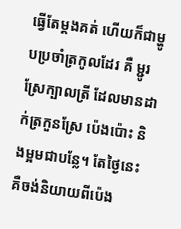ធ្វើតែម្តងគត់ ហើយក៏ជាម្ហូបប្រចាំត្រកូលដែរ គឺ ម្ជូរស្រែក្បាលត្រី ដែលមានដាក់ត្រកួនស្រែ ប៉េងប៉ោះ និងម្អមជាបន្លែ។ តែថ្ងៃនេះ គឺចង់និយាយពីប៉េង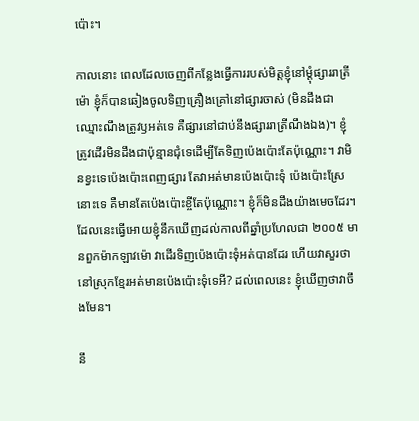ប៉ោះ។

កាលនោះ ពេលដែលចេញពីកន្លែងធ្វើការរបស់មិត្តខ្ញុំនៅម្តុំផ្សាររាត្រីម៉ោ ខ្ញុំក៏បានឆៀងចូលទិញគ្រឿងគ្រៅនៅផ្សារចាស់ (មិនដឹងជាឈ្មោះណឹងត្រូវឫអត់ទេ គឺផ្សារនៅជាប់នឹងផ្សាររាត្រីណឹងឯង)។ ខ្ញុំត្រូវដើរមិនដឹងជាប៉ុន្មានជុំទេដើម្បីតែទិញប៉េងប៉ោះតែប៉ុណ្ណោះ។ វាមិនខ្វះទេប៉េងប៉ោះពេញផ្សារ តែវាអត់មានប៉េងប៉ោះទុំ ប៉េងប៉ោះស្រែនោះទេ គឺមានតែប៉េងប៉ោះខ្ចីតែប៉ុណ្ណោះ។ ខ្ញុំក៏មិនដឹងយ៉ាងមេចដែរ។ ដែលនេះធ្វើអោយខ្ញុំនឹកឃើញដល់កាលពីឆ្នាំប្រហែលជា ២០០៥ មានពួកម៉ាកឡាវម៉ោ វាដើរទិញប៉េងប៉ោះទុំអត់បានដែរ ហើយវាសួរថា នៅស្រុកខ្មែរអត់មានប៉េងប៉ោះទុំទេអី? ដល់ពេលនេះ ខ្ញុំឃើញថាវាចឹងមែន។

នឹ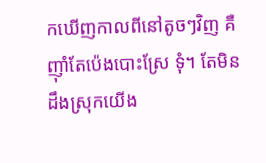កឃើញកាលពីនៅតូចៗវិញ គឺញ៉ាំតែប៉េងបោះស្រែ ទុំ។ តែមិនដឹងស្រុកយើង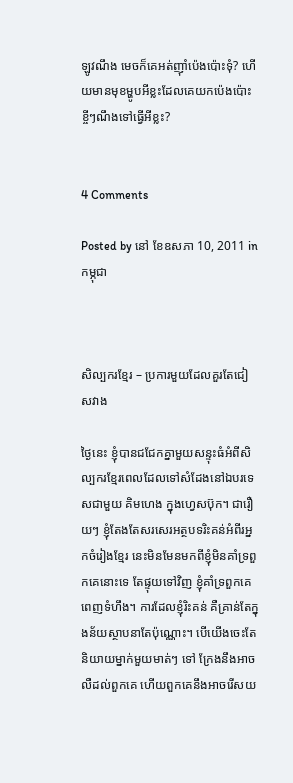ឡូវណឹង មេចក៏គេអត់ញ៉ាំប៉េងប៉ោះទុំ? ហើយមានមុខម្ហូបអីខ្លះដែលគេយកប៉េងប៉ោះខ្ចីៗណឹងទៅធ្វើអីខ្លះ?


4 Comments

Posted by នៅ ខែឧសភា 10, 2011 in កម្ភុជា



សិល្បករខ្មែរ – ប្រការមួយដែលគួរតែជៀសវាង

ថ្ងៃនេះ ខ្ញុំបានជជែកគ្នាមួយសន្ទុះធំអំពីសិល្បករខ្មែរពេលដែលទៅសំដែងនៅឯបរទេសជាមួយ គិមហេង ក្នុងហ្វេសប៊ុក។ ជារឿយៗ ខ្ញុំតែងតែសរសេរអត្ថបទរិះគន់អំពីរអ្នកចំរៀងខ្មែរ នេះមិនមែនមកពីខ្ញុំមិនគាំទ្រពួកគេនោះទេ តែផ្ទុយទៅវិញ ខ្ញុំគាំទ្រពួកគេពេញទំហឹង។ ការដែលខ្ញុំរិះគន់ គឺគ្រាន់តែក្នុងន័យស្ថាបនាតែប៉ុណ្ណោះ។ បើយើងចេះតែនិយាយម្នាក់មួយមាត់ៗ ទៅ ក្រែងនឹងអាចលឺដល់ពួកគេ ហើយពួកគេនឹងអាចរើសយ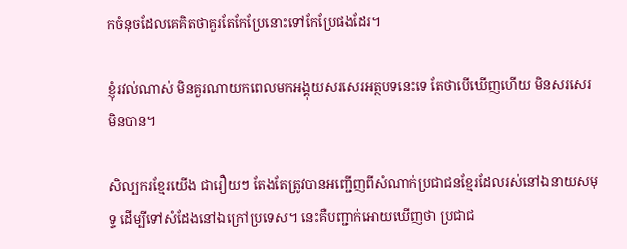កចំនុចដែលគេគិតថាគួរតែកែប្រែនោះទៅកែប្រែផងដែរ។

ខ្ញុំរវល់ណាស់ មិនគួរណាយកពេលមកអង្គុយសរសេរអត្ថបទនេះទេ តែថាបើឃើញហើយ មិនសរសេរមិនបាន។

សិល្បករខ្មែរយើង ជារឿយៗ តែងតែត្រូវបានអញ្ជើញពីសំណាក់ប្រជាជនខ្មែរដែលរស់នៅឯនាយសមុទ្ទ ដើម្បីទៅសំដែងនៅឯក្រៅប្រទេស។ នេះគឺបញ្ជាក់អោយឃើញថា ប្រជាជ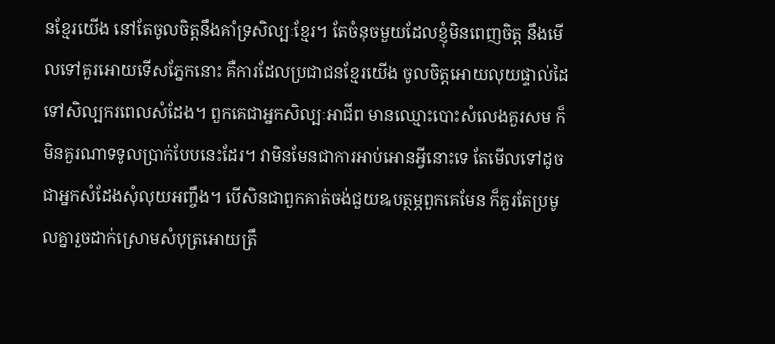នខ្មែរយើង នៅតែចូលចិត្តនឹងគាំទ្រសិល្បៈខ្មែរ។ តែចំនុចមួយដែលខ្ញុំមិនពេញចិត្ត នឹងមើលទៅគួរអោយទើសភ្នែកនោះ គឺការដែលប្រជាជនខ្មែរយើង ចូលចិត្តអោយលុយផ្ទាល់ដៃទៅសិល្បករពេលសំដែង។ ពួកគេជាអ្នកសិល្បៈអាជីព មានឈ្មោះបោះសំលេងគួរសម ក៏មិនគួរណាទទូលប្រាក់បែបនេះដែរ។ វាមិនមែនជាការអាប់អោនអ្វីនោះទេ តែមើលទៅដូចជាអ្នកសំដែងសុំលុយអញ្ចឹង។ បើសិនជាពួកគាត់ចង់ជួយឩបត្ថម្ភពួកគេមែន ក៏គួរតែប្រមូលគ្នារួចដាក់ស្រោមសំបុត្រអោយត្រឹ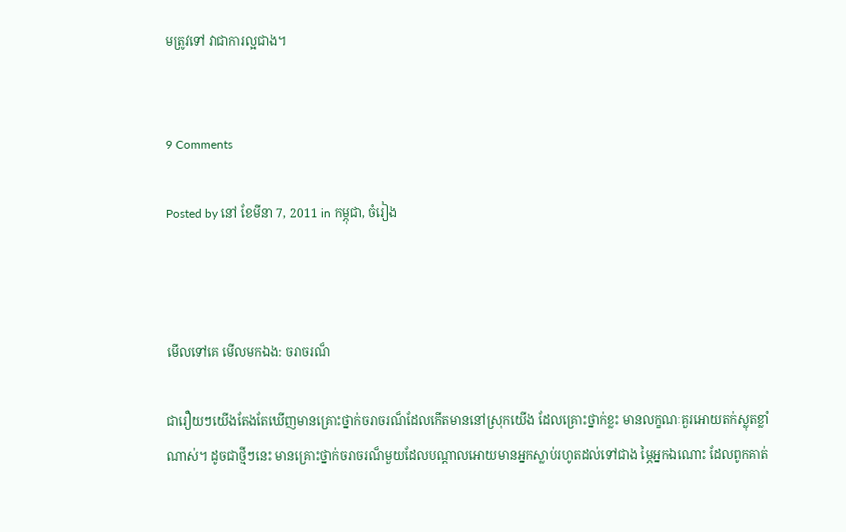មត្រូវទៅ វាជាការល្អជាង។


9 Comments

Posted by នៅ ខែមីនា 7, 2011 in កម្ភុជា, ចំរៀង



មើលទៅគេ មើលមកឯង: ចរាចរណ៏

ជារឿយៗយើងតែងតែឃើញមានគ្រោះថ្នាក់ចរាចរណ៏ដែលកើតមាននៅស្រុកយើង ដែលគ្រោះថ្នាក់ខ្លះ មានលក្ខណៈគួរអោយតក់ស្លុតខ្លាំណាស់។ ដូចជាថ្មីៗនេះ មានគ្រោះថ្នាក់ចរាចរណ៏មួយដែលបណ្តាលអោយមានអ្នកស្លាប់រហូតដល់ទៅជាង ម្ភៃអ្នកឯណោះ ដែលពូកគាត់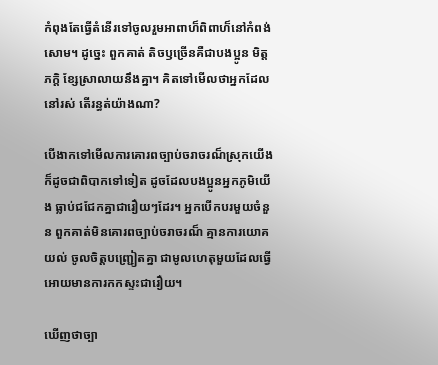កំពុងតែធ្វើតំនើរទៅចូលរួមអាពាហ៏ពិពាហ៏នៅកំពង់សោម។ ដូច្នេះ ពួកគាត់ តិចឫច្រើនគឺជាបងប្អូន មិត្តភក្តិ ខ្សែស្រាលាយនឹងគ្នា។ គិតទៅមើលថាអ្នកដែលនៅរស់ តើរន្ធត់យ៉ាងណា?

បើងាកទៅមើលការគោរពច្បាប់ចរាចរណ៏ស្រុកយើង ក៏ដូចជាពិបាកទៅទៀត ដូចដែលបងប្អូនអ្នកភូមិយើង ធ្លាប់ជជែកគ្នាជារឿយៗដែរ។ អ្នកបើកបរមួយចំនួន ពួកគាត់មិនគោរពច្បាប់ចរាចរណ៏ គ្មានការយោគយល់ ចូលចិត្តបញ្ជ្រៀតគ្នា ជាមូលហេតុមួយដែលធ្វើអោយមានការកកស្ទះជារឿយ។

ឃើញថាច្បា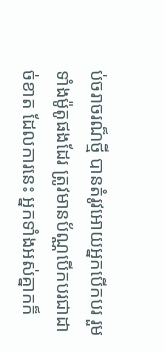ប់ចរាចរណ៏ថ្មី បានតំរូវអោយអ្នកបើកបរ រួមទាំងម៉ូតូផងដែរ ត្រូវមានប័ណ្ណបើកបរជាដាច់ខាត ដែលការនេះ អ្នកទាំងអស់គ្នាកក៏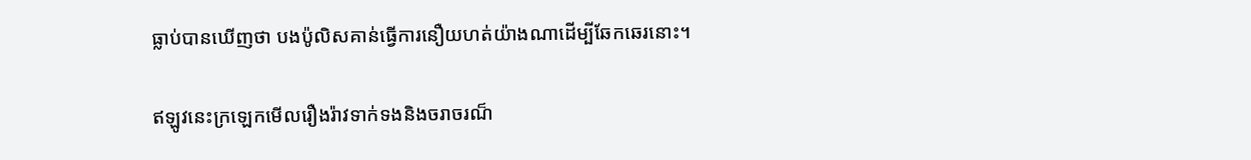ធ្លាប់បានឃើញថា បងប៉ូលិសគាន់ធ្វើការនឿយហត់យ៉ាងណាដើម្បីឆែកឆេរនោះ។

ឥឡូវនេះក្រឡេកមើលរឿងរ៉ាវទាក់ទងនិងចរាចរណ៏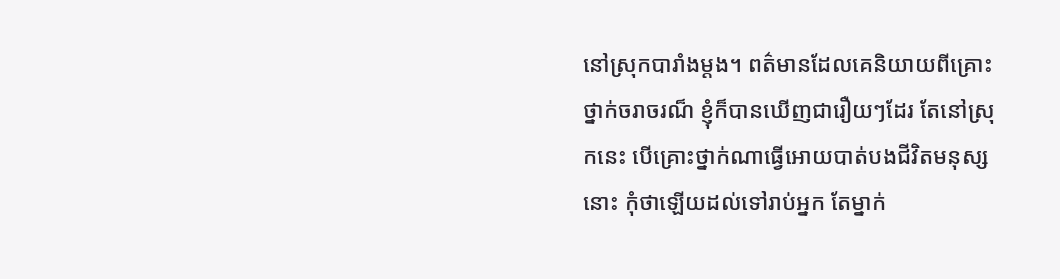នៅស្រុកបារាំងម្តង។ ពត៌មានដែលគេនិយាយពីគ្រោះថ្នាក់ចរាចរណ៏ ខ្ញុំក៏បានឃើញជារឿយៗដែរ តែនៅស្រុកនេះ បើគ្រោះថ្នាក់ណាធ្វើអោយបាត់បងជីវិតមនុស្សនោះ កុំថាឡើយដល់ទៅរាប់អ្នក តែម្នាក់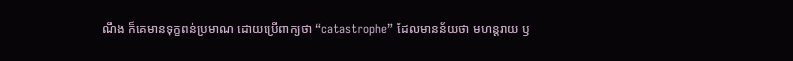ណឹង ក៏គេមានទុក្ខពន់ប្រមាណ ដោយប្រើពាក្យថា “catastrophe” ដែលមានន័យថា មហន្ដរាយ ឫ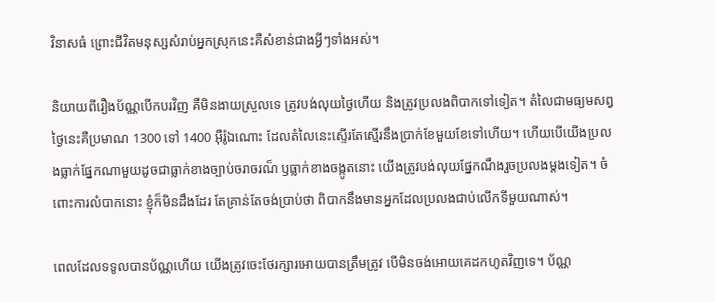វិនាសធំ ព្រោះជីវិតមនុស្សសំរាប់អ្នកស្រុកនេះគឺសំខាន់ជាងអ្វីៗទាំងអស់។

និយាយពីរឿងប័ណ្ណបើកបរវិញ គឺមិនងាយស្រួលទេ ត្រូវបង់លុយថ្ងៃហើយ និងត្រូវប្រលងពិបាកទៅទៀត។ តំលៃជាមធ្យមសព្វថ្ងៃនេះគឺប្រមាណ 1300 ទៅ 1400 អ៊ឺរ៉ូឯណោះ ដែលតំលៃនេះស្ទើរតែស្មើរនឹងប្រាក់ខែមួយខែទៅហើយ។ ហើយបើយើងប្រលងធ្លាក់ផ្នែកណាមួយដូចជាធ្លាក់ខាងច្បាប់ចរាចរណ៏ ឫធ្លាក់ខាងចង្កូតនោះ យើងត្រូវបង់លុយផ្នែកណឹងរួចប្រលងម្តងទៀត។ ចំពោះការលំបាកនោះ ខ្ញុំក៏មិនដឹងដែរ តែគ្រាន់តែចង់ប្រាប់ថា ពិបាកនឹងមានអ្នកដែលប្រលងជាប់លើកទីមួយណាស់។

ពេលដែលទទូលបានប័ណ្ណហើយ យើងត្រូវចេះថែរក្សារអោយបានត្រឹមត្រូវ បើមិនចង់អោយគេដកហូតវិញទេ។ ប័ណ្ណ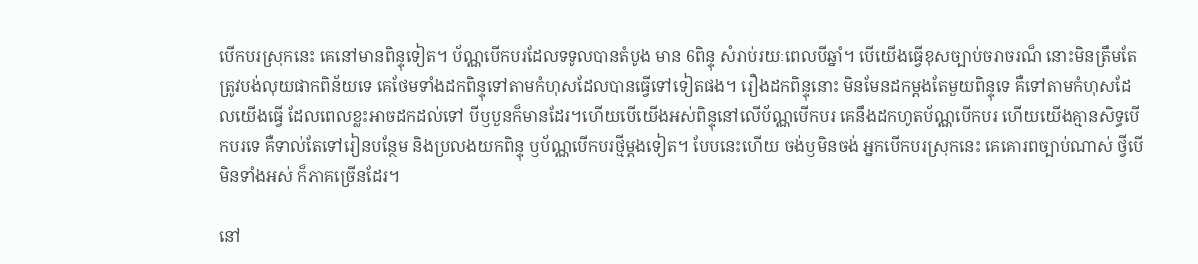បើកបរស្រុកនេះ គេនៅមានពិន្ទុទៀត។ ប័ណ្ណបើកបរដែលទទូលបានតំបូង មាន 6ពិន្ទុ សំរាប់រយៈពេលបីឆ្នាំ។ បើយើងធ្វើខុសច្បាប់ចរាចរណ៏ នោះមិនត្រឹមតែត្រូវបង់លុយផាកពិន័យទេ គេថែមទាំងដកពិន្ទុទៅតាមកំហុសដែលបានធ្វើទៅទៀតផង។ រឿងដកពិន្ទុនោះ មិនមែនដកម្តងតែមួយពិន្ទុទេ គឺទៅតាមកំហុសដែលយើងធ្វើ ដែលពេលខ្លះអាចដកដល់ទៅ បីឫបួនក៏មានដែរ។ហើយបើយើងអស់ពិន្ទុនៅលើប័ណ្ណបើកបរ គេនឹងដកហូតប័ណ្ណបើកបរ ហើយយើងគ្មានសិទ្ធបើកបរទេ គឺទាល់តែទៅរៀនបន្ថែម និងប្រលងយកពិន្ទុ ឫប័ណ្ណបើកបរថ្មីម្តងទៀត។ បែបនេះហើយ ចង់ឫមិនចង់ អ្នកបើកបរស្រុកនេះ គេគោរពច្បាប់ណាស់ ថ្វីបើមិនទាំងអស់ ក៏ភាគច្រើនដែរ។

នៅ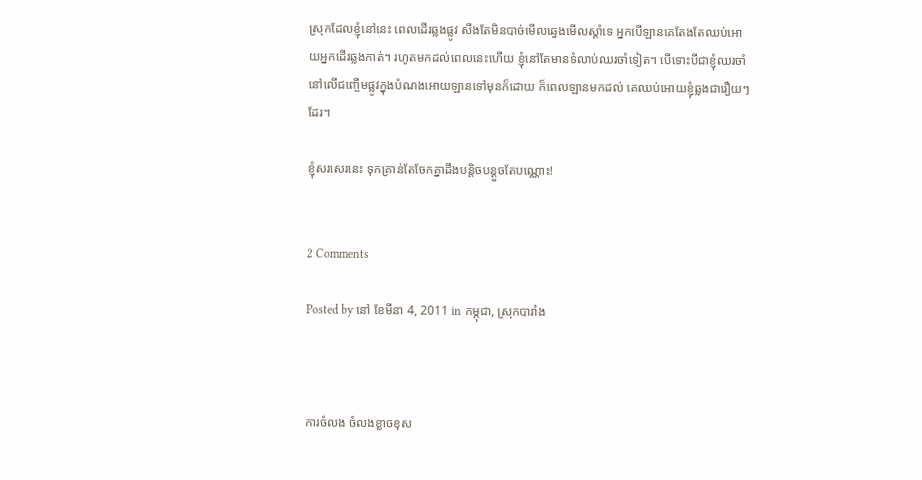ស្រុកដែលខ្ញុំនៅនេះ ពេលដើរឆ្លងផ្លូវ សឹងតែមិនបាច់មើលឆ្វេងមើលស្តាំទេ អ្នកបើឡានគេតែងតែឈប់អោយអ្នកដើរឆ្លងកាត់។ រហូតមកដល់ពេលនេះហើយ ខ្ញុំនៅតែមានទំលាប់ឈរចាំទៀត។ បើទោះបីជាខ្ញុំឈរចាំនៅលើជញ្ចើមផ្លូវក្នុងបំណងអោយឡានទៅមុនក៏ដោយ ក៏ពេលឡានមកដល់ គេឈប់អោយខ្ញុំឆ្លងជារឿយៗដែរ។

ខ្ញុំសរសេរនេះ ទុកគ្រាន់តែចែកគ្នាដឹងបន្តិចបន្តួចតែបណ្ណោះ!


2 Comments

Posted by នៅ ខែមីនា 4, 2011 in កម្ភុជា, ស្រុកបារាំង



ការចំលង ចំលងខ្លាចខុស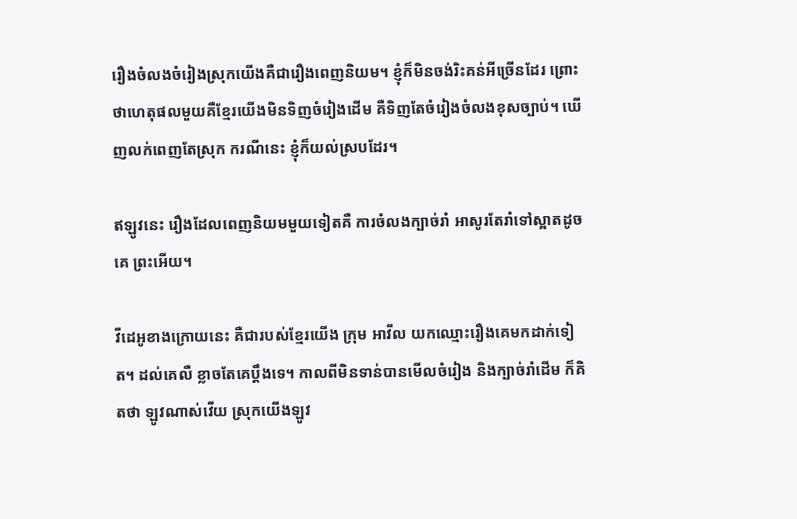រឿងចំលងចំរៀងស្រុកយើងគឺជារឿងពេញនិយម។ ខ្ញុំក៏មិនចង់រិះគន់អីច្រើនដែរ ព្រោះថាហេតុផលមួយគឺខ្មែរយើងមិនទិញចំរៀងដើម គឺទិញតែចំរៀងចំលងខុសច្បាប់។ ឃើញលក់ពេញតែស្រុក ករណីនេះ ខ្ញុំក៏យល់ស្របដែរ។

ឥឡូវនេះ រឿងដែលពេញនិយមមួយទៀតគឺ ការចំលងក្បាច់រាំ អាសូរតែរាំទៅស្អាតដូចគេ ព្រះអើយ។

វីដេអូខាងក្រោយនេះ គឺជារបស់ខ្មែរយើង ក្រុម អាវីល យកឈ្មោះរឿងគេមកដាក់ទៀត។ ដល់គេលឺ ខ្លាចតែគេប្តឹងទេ។ កាលពីមិនទាន់បានមើលចំរៀង និងក្បាច់រាំដើម ក៏គិតថា ឡូវណាស់វើយ ស្រុកយើងឡូវ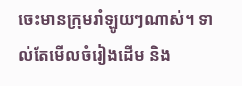ចេះមានក្រុមរាំឡូយៗណាស់។ ទាល់តែមើលចំរៀងដើម និង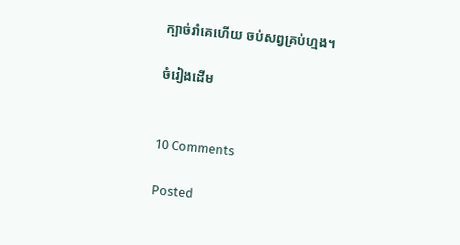ក្បាច់រាំគេហើយ ចប់សព្វគ្រប់ហ្មង។

ចំរៀងដើម


10 Comments

Posted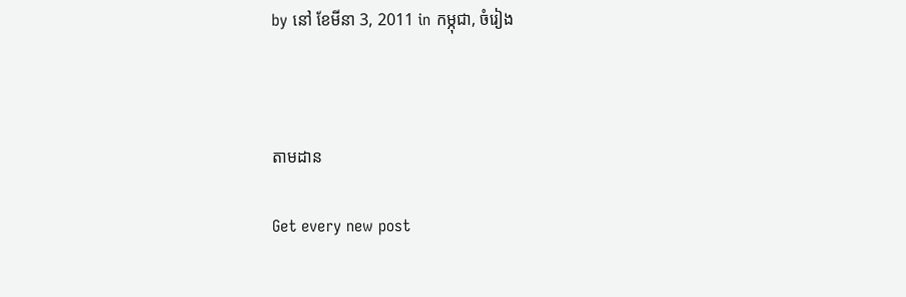by នៅ ខែមីនា 3, 2011 in កម្ភុជា, ចំរៀង



តាមដាន

Get every new post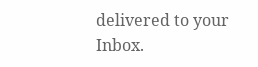delivered to your Inbox.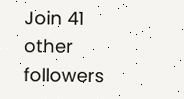Join 41 other followers